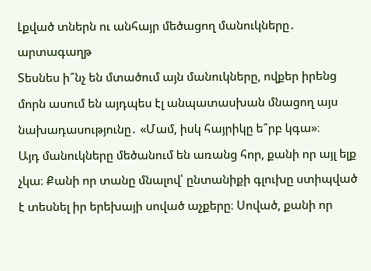Լքված տներն ու անհայր մեծացող մանուկները․ արտագաղթ
Տեսնես ի՞նչ են մտածում այն մանուկները, ովքեր իրենց մորն ասում են այդպես էլ անպատասխան մնացող այս նախադասությունը․ «Մամ, իսկ հայրիկը ե՞րբ կգա»։
Այդ մանուկները մեծանում են առանց հոր, քանի որ այլ ելք չկա։ Քանի որ տանը մնալով՝ ընտանիքի գլուխը ստիպված է տեսնել իր երեխայի սոված աչքերը։ Սոված, քանի որ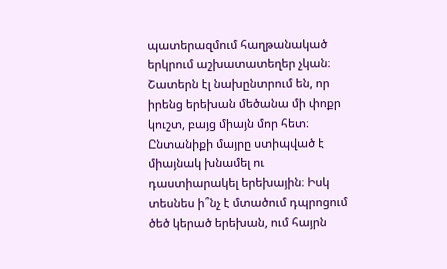պատերազմում հաղթանակած երկրում աշխատատեղեր չկան։ Շատերն էլ նախընտրում են, որ իրենց երեխան մեծանա մի փոքր կուշտ, բայց միայն մոր հետ։
Ընտանիքի մայրը ստիպված է միայնակ խնամել ու դաստիարակել երեխային։ Իսկ տեսնես ի՞նչ է մտածում դպրոցում ծեծ կերած երեխան, ում հայրն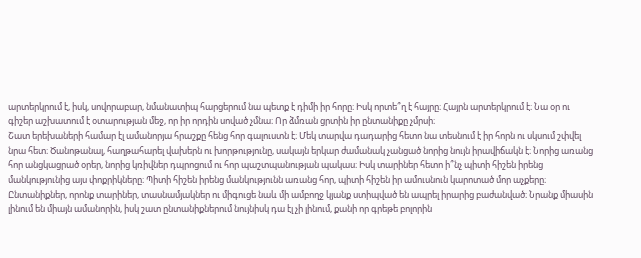արտերկրում է, իսկ, սովորաբար, նմանատիպ հարցերում նա պետք է դիմի իր հորը։ Իսկ որտե՞ղ է հայրը։ Հայրն արտերկրում է։ Նա օր ու գիշեր աշխատում է օտարության մեջ, որ իր որդին սոված չմնա։ Որ ձմռան ցրտին իր ընտանիքը չմրսի։
Շատ երեխաների համար էլ ամանորյա հրաշքը հենց հոր գալուստն է։ Մեկ տարվա դադարից հետո նա տեսնում է իր հորն ու սկսում շփվել նրա հետ։ Ծանոթանալ, հաղթահարել վախերն ու խորթությունը, սակայն երկար ժամանակ չանցած նորից նույն իրավիճակն է։ Նորից առանց հոր անցկացրած օրեր, նորից կռիվներ դպրոցում ու հոր պաշտպանության պակաս։ Իսկ տարիներ հետո ի՞նչ պիտի հիշեն իրենց մանկությունից այս փոքրիկները։ Պիտի հիշեն իրենց մանկությունն առանց հոր, պիտի հիշեն իր ամուսնուն կարոտած մոր աչքերը։
Ընտանիքներ, որոնք տարիներ, տասնամյակներ ու միգուցե նաև մի ամբողջ կյանք ստիպված են ապրել իրարից բաժանված։ Նրանք միասին լինում են միայն ամանորին, իսկ շատ ընտանիքներում նույնիսկ դա էլ չի լինում, քանի որ գրեթե բոլորին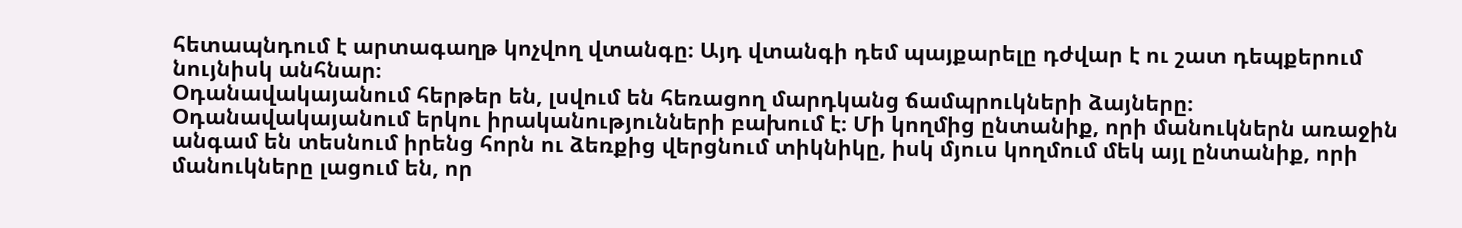հետապնդում է արտագաղթ կոչվող վտանգը։ Այդ վտանգի դեմ պայքարելը դժվար է ու շատ դեպքերում նույնիսկ անհնար։
Օդանավակայանում հերթեր են, լսվում են հեռացող մարդկանց ճամպրուկների ձայները։ Օդանավակայանում երկու իրականությունների բախում է։ Մի կողմից ընտանիք, որի մանուկներն առաջին անգամ են տեսնում իրենց հորն ու ձեռքից վերցնում տիկնիկը, իսկ մյուս կողմում մեկ այլ ընտանիք, որի մանուկները լացում են, որ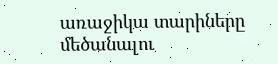առաջիկա տարիները մեծանալու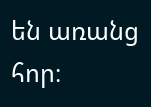են առանց հոր։